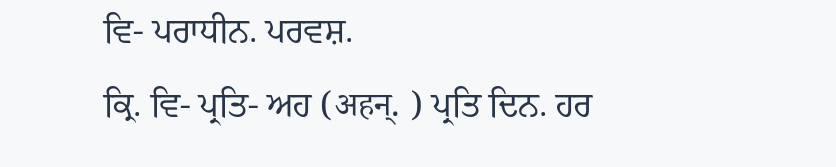ਵਿ- ਪਰਾਧੀਨ. ਪਰਵਸ਼.
ਕ੍ਰਿ. ਵਿ- ਪ੍ਰਤਿ- ਅਹ (अहन्. ) ਪ੍ਰਤਿ ਦਿਨ. ਹਰ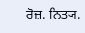ਰੋਜ਼. ਨਿਤ੍ਯ.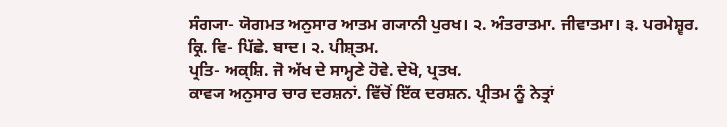ਸੰਗ੍ਯਾ- ਯੋਗਮਤ ਅਨੁਸਾਰ ਆਤਮ ਗ੍ਯਾਨੀ ਪੁਰਖ। ੨. ਅੰਤਰਾਤਮਾ. ਜੀਵਾਤਮਾ। ੩. ਪਰਮੇਸ਼੍ਵਰ.
ਕ੍ਰਿ. ਵਿ- ਪਿੱਛੇ. ਬਾਦ। ੨. ਪੀਸ਼੍ਤਮ.
ਪ੍ਰਤਿ- ਅਕ੍ਸ਼ਿ. ਜੋ ਅੱਖ ਦੇ ਸਾਮ੍ਹਣੇ ਹੋਵੇ. ਦੇਖੋ, ਪ੍ਰਤਖ.
ਕਾਵ੍ਯ ਅਨੁਸਾਰ ਚਾਰ ਦਰਸ਼ਨਾਂ. ਵਿੱਚੋਂ ਇੱਕ ਦਰਸ਼ਨ. ਪ੍ਰੀਤਮ ਨੂੰ ਨੇਤ੍ਰਾਂ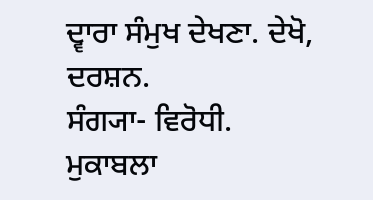ਦ੍ਵਾਰਾ ਸੰਮੁਖ ਦੇਖਣਾ. ਦੇਖੋ, ਦਰਸ਼ਨ.
ਸੰਗ੍ਯਾ- ਵਿਰੋਧੀ. ਮੁਕਾਬਲਾ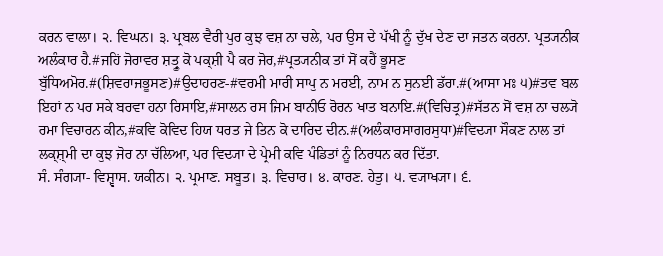ਕਰਨ ਵਾਲਾ। ੨. ਵਿਘਨ। ੩. ਪ੍ਰਬਲ ਵੈਰੀ ਪੁਰ ਕੁਝ ਵਸ਼ ਨਾ ਚਲੇ, ਪਰ ਉਸ ਦੇ ਪੱਖੀ ਨੂੰ ਦੁੱਖ ਦੇਣ ਦਾ ਜਤਨ ਕਰਨਾ. ਪ੍ਰਤ੍ਯਨੀਕ ਅਲੰਕਾਰ ਹੈ.#ਜਹਿਂ ਜੋਰਾਵਰ ਸ਼ਤ੍ਰੂ ਕੋ ਪਕ੍ਸ਼ੀ ਪੈ ਕਰ ਜੋਰ,#ਪ੍ਰਤ੍ਯਨੀਕ ਤਾਂ ਸੋਂ ਕਹੈਂ ਭੂਸਣ ਬੁੱਧਿਅਮੋਰ.#(ਸ਼ਿਵਰਾਜਭੂਸਣ)#ਉਦਾਹਰਣ-#ਵਰਮੀ ਮਾਰੀ ਸਾਪੁ ਨ ਮਰਈ, ਨਾਮ ਨ ਸੁਨਈ ਡੱਰਾ.#(ਆਸਾ ਮਃ ੫)#ਤਵ ਬਲ ਇਹਾਂ ਨ ਪਰ ਸਕੇ ਬਰਵਾ ਹਨਾ ਰਿਸਾਇ,#ਸਾਲਨ ਰਸ ਜਿਮ ਬਾਨੀਓ ਰੋਰਨ ਖਾਤ ਬਨਾਇ.#(ਵਿਚਿਤ੍ਰ)#ਸੱਤਨ ਸੋਂ ਵਸ਼ ਨਾ ਚਲ੍ਯੋ ਰਮਾ ਵਿਚਾਰਨ ਕੀਨ,#ਕਵਿ ਕੋਵਿਦ ਹਿਯ ਧਰਤ ਜੇ ਤਿਨ ਕੋ ਦਾਰਿਦ ਦੀਨ.#(ਅਲੰਕਾਰਸਾਗਰਸੁਧਾ)#ਵਿਦ੍ਯਾ ਸੌਕਣ ਨਾਲ ਤਾਂ ਲਕ੍ਸ਼੍ਮੀ ਦਾ ਕੁਝ ਜੋਰ ਨਾ ਚੱਲਿਆ, ਪਰ ਵਿਦ੍ਯਾ ਦੇ ਪ੍ਰੇਮੀ ਕਵਿ ਪੰਡਿਤਾਂ ਨੂੰ ਨਿਰਧਨ ਕਰ ਦਿੱਤਾ.
ਸੰ. ਸੰਗ੍ਯਾ- ਵਿਸ਼੍ਵਾਸ. ਯਕੀਨ। ੨. ਪ੍ਰਮਾਣ. ਸਬੂਤ। ੩. ਵਿਚਾਰ। ੪. ਕਾਰਣ. ਹੇਤੁ। ੫. ਵ੍ਯਾਖ੍ਯਾ। ੬.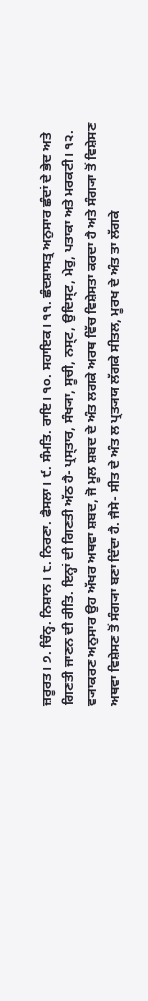ਜ਼ਰੂਰਤ। ੭. ਚਿੰਨ੍ਹ. ਨਿਸ਼ਾਨ। ੮. ਨਿਰਣਾ. ਫੈਸਲਾ। ੯. ਸੰਮਤਿ. ਰਾਇ। ੧੦. ਸਹਾਇਕ। ੧੧. ਛੰਦਸ਼ਾਸਤ੍ਰ ਅਨੁਸਾਰ ਛੰਦਾਂ ਦੇ ਭੇਦ ਅਤੇ ਗਿਣਤੀ ਜਾਣਨ ਦੀ ਰੀਤਿ. ਇਨ੍ਹਾਂ ਦੀ ਗਿਣਤੀ ਅੱਠ ਹੈ- ਪ੍ਰਸ੍ਤਾਰ, ਸੰਖ੍ਯਾ, ਸੂਚੀ, ਨਸ੍ਟ, ਉਦਿਸ੍ਟ, ਮੇਰੁ, ਪਤਾਕਾ ਅਤੇ ਮਰਕਟੀ। ੧੨. ਵ੍ਯਾਕਰਣ ਅਨੁਸਾਰ ਉਹ ਅੱਖਰ ਅਥਵਾ ਸ਼ਬਦ, ਜੋ ਮੂਲ ਸ਼ਬਦ ਦੇ ਅੰਤ ਲਗਕੇ ਅਰਥ ਵਿੱਚ ਵਿਸ਼ੇਸਤਾ ਕਰਦਾ ਹੈ ਅਤੇ ਸੰਗ੍ਯਾ ਤੋਂ ਵਿਸ਼ੇਸਣ ਅਥਵਾ ਵਿਸ਼ੇਸਣ ਤੋਂ ਸੰਗ੍ਯਾ ਬਣਾ ਦਿੰਦਾ ਹੈ. ਜੈਸੇ- ਸੀਤ ਦੇ ਅੰਤ ਲ ਪ੍ਰਤ੍ਯਯ ਲੱਗਕੇ ਸੀਤਲ, ਮੂਰਖ ਦੇ ਅੰਤ ਤਾ ਲੱਗਕੇ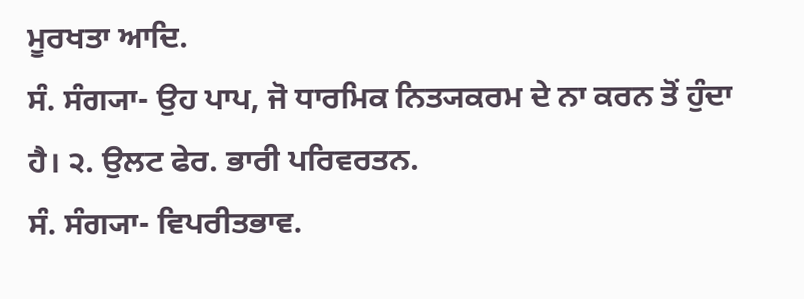ਮੂਰਖਤਾ ਆਦਿ.
ਸੰ. ਸੰਗ੍ਯਾ- ਉਹ ਪਾਪ, ਜੋ ਧਾਰਮਿਕ ਨਿਤ੍ਯਕਰਮ ਦੇ ਨਾ ਕਰਨ ਤੋਂ ਹੁੰਦਾ ਹੈ। ੨. ਉਲਟ ਫੇਰ. ਭਾਰੀ ਪਰਿਵਰਤਨ.
ਸੰ. ਸੰਗ੍ਯਾ- ਵਿਪਰੀਤਭਾਵ.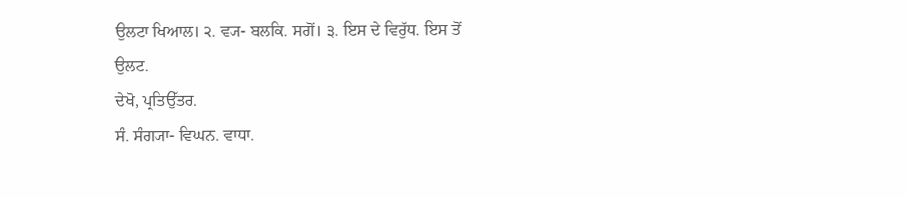ਉਲਟਾ ਖਿਆਲ। ੨. ਵ੍ਯ- ਬਲਕਿ. ਸਗੋਂ। ੩. ਇਸ ਦੇ ਵਿਰੁੱਧ. ਇਸ ਤੋਂ ਉਲਟ.
ਦੇਖੋ, ਪ੍ਰਤਿਉੱਤਰ.
ਸੰ. ਸੰਗ੍ਯਾ- ਵਿਘਨ. ਵਾਧਾ.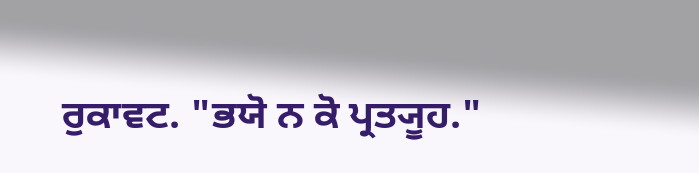ਰੁਕਾਵਟ. "ਭਯੋ ਨ ਕੋ ਪ੍ਰਤ੍ਯੂਹ."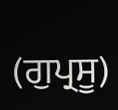(ਗੁਪ੍ਰਸੂ)